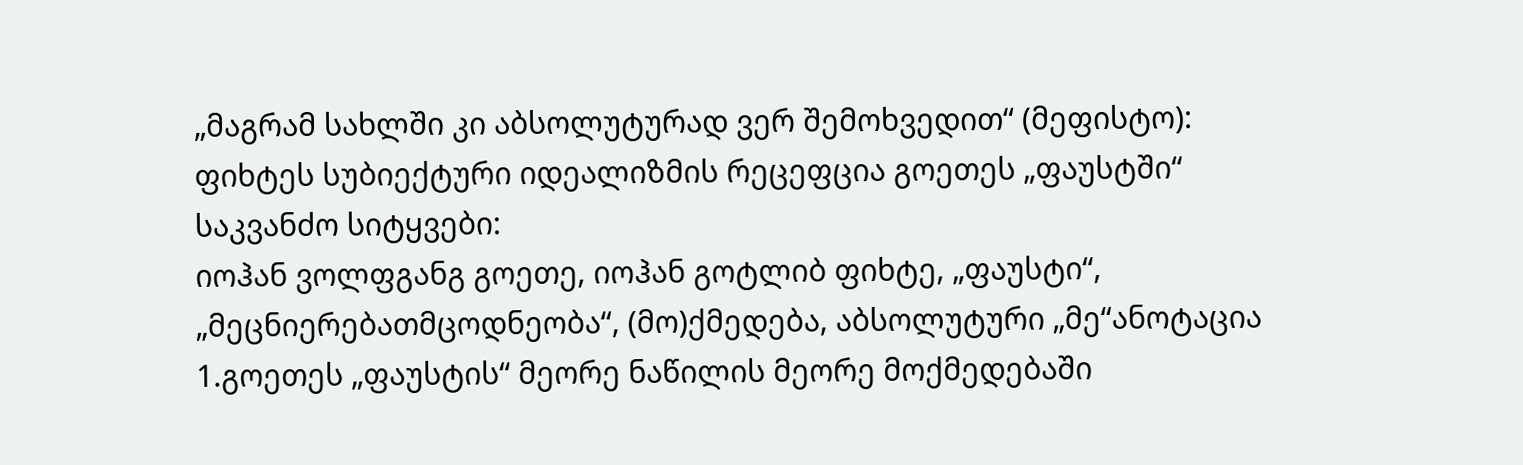„მაგრამ სახლში კი აბსოლუტურად ვერ შემოხვედით“ (მეფისტო): ფიხტეს სუბიექტური იდეალიზმის რეცეფცია გოეთეს „ფაუსტში“
საკვანძო სიტყვები:
იოჰან ვოლფგანგ გოეთე, იოჰან გოტლიბ ფიხტე, „ფაუსტი“, „მეცნიერებათმცოდნეობა“, (მო)ქმედება, აბსოლუტური „მე“ანოტაცია
1.გოეთეს „ფაუსტის“ მეორე ნაწილის მეორე მოქმედებაში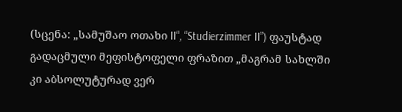(სცენა: „სამუშაო ოთახი II“, “Studierzimmer II”) ფაუსტად გადაცმული მეფისტოფელი ფრაზით „მაგრამ სახლში კი აბსოლუტურად ვერ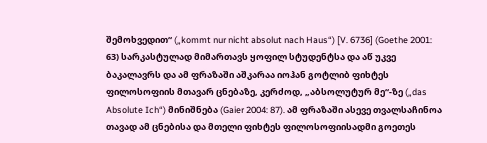შემოხვედით“ („kommt nur nicht absolut nach Haus“) [V. 6736] (Goethe 2001: 63) სარკასტულად მიმართავს ყოფილ სტუდენტსა და აწ უკვე ბაკალავრს და ამ ფრაზაში აშკარაა იოჰან გოტლიბ ფიხტეს ფილოსოფიის მთავარ ცნებაზე, კერძოდ, „აბსოლუტურ მე“-ზე („das Absolute Ich“) მინიშნება (Gaier 2004: 87). ამ ფრაზაში ასევე თვალსაჩინოა თავად ამ ცნებისა და მთელი ფიხტეს ფილოსოფიისადმი გოეთეს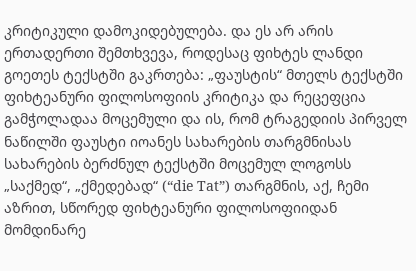კრიტიკული დამოკიდებულება. და ეს არ არის ერთადერთი შემთხვევა, როდესაც ფიხტეს ლანდი გოეთეს ტექსტში გაკრთება: „ფაუსტის“ მთელს ტექსტში ფიხტეანური ფილოსოფიის კრიტიკა და რეცეფცია გამჭოლადაა მოცემული და ის, რომ ტრაგედიის პირველ ნაწილში ფაუსტი იოანეს სახარების თარგმნისას სახარების ბერძნულ ტექსტში მოცემულ ლოგოსს „საქმედ“, „ქმედებად“ (“die Tat”) თარგმნის, აქ, ჩემი აზრით, სწორედ ფიხტეანური ფილოსოფიიდან მომდინარე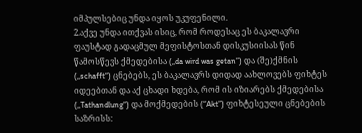იმპულსებიც უნდა იყოს უკუფენილი.
2.აქვე უნდა ითქვას ისიც, რომ როდესაც ეს ბაკალავრი ფაუსტად გადაცმულ მეფისტოსთან დისკუსიისას წინ წამოსწევს ქმედებისა („da wird was getan”) და (შე)ქმნის („schafft“) ცნებებს, ეს ბაკალავრს დიდად აახლოვებს ფიხტეს იდეებთან და აქ ცხადი ხდება, რომ ის იზიარებს ქმედებისა („Tathandlung“) და მოქმედების (“Akt”) ფიხტესეული ცნებების საზრისს: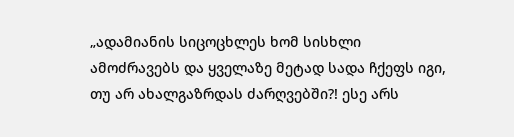„ადამიანის სიცოცხლეს ხომ სისხლი ამოძრავებს და ყველაზე მეტად სადა ჩქეფს იგი, თუ არ ახალგაზრდას ძარღვებში?! ესე არს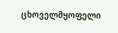ცხოველმყოფელი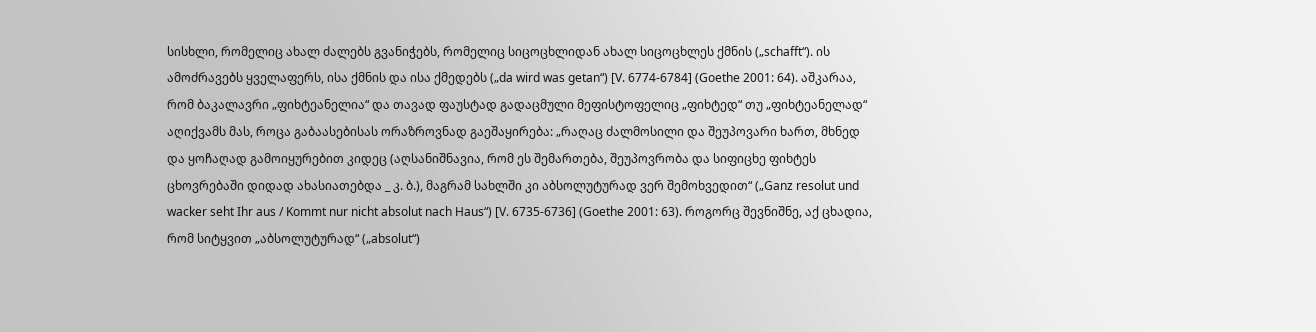სისხლი, რომელიც ახალ ძალებს გვანიჭებს, რომელიც სიცოცხლიდან ახალ სიცოცხლეს ქმნის („schafft“). ის ამოძრავებს ყველაფერს, ისა ქმნის და ისა ქმედებს („da wird was getan“) [V. 6774-6784] (Goethe 2001: 64). აშკარაა, რომ ბაკალავრი „ფიხტეანელია“ და თავად ფაუსტად გადაცმული მეფისტოფელიც „ფიხტედ“ თუ „ფიხტეანელად“ აღიქვამს მას, როცა გაბაასებისას ორაზროვნად გაეშაყირება: „რაღაც ძალმოსილი და შეუპოვარი ხართ, მხნედ და ყოჩაღად გამოიყურებით კიდეც (აღსანიშნავია, რომ ეს შემართება, შეუპოვრობა და სიფიცხე ფიხტეს ცხოვრებაში დიდად ახასიათებდა _ კ. ბ.), მაგრამ სახლში კი აბსოლუტურად ვერ შემოხვედით“ („Ganz resolut und wacker seht Ihr aus / Kommt nur nicht absolut nach Haus“) [V. 6735-6736] (Goethe 2001: 63). როგორც შევნიშნე, აქ ცხადია, რომ სიტყვით „აბსოლუტურად“ („absolut“)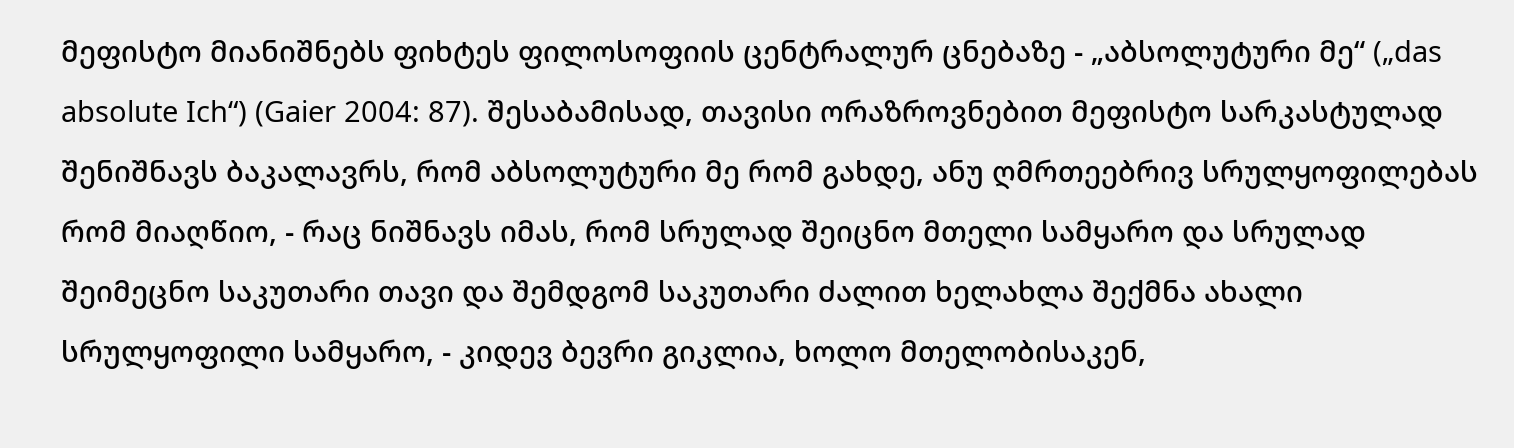მეფისტო მიანიშნებს ფიხტეს ფილოსოფიის ცენტრალურ ცნებაზე - „აბსოლუტური მე“ („das absolute Ich“) (Gaier 2004: 87). შესაბამისად, თავისი ორაზროვნებით მეფისტო სარკასტულად შენიშნავს ბაკალავრს, რომ აბსოლუტური მე რომ გახდე, ანუ ღმრთეებრივ სრულყოფილებას რომ მიაღწიო, - რაც ნიშნავს იმას, რომ სრულად შეიცნო მთელი სამყარო და სრულად შეიმეცნო საკუთარი თავი და შემდგომ საკუთარი ძალით ხელახლა შექმნა ახალი სრულყოფილი სამყარო, - კიდევ ბევრი გიკლია, ხოლო მთელობისაკენ,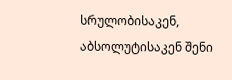სრულობისაკენ, აბსოლუტისაკენ შენი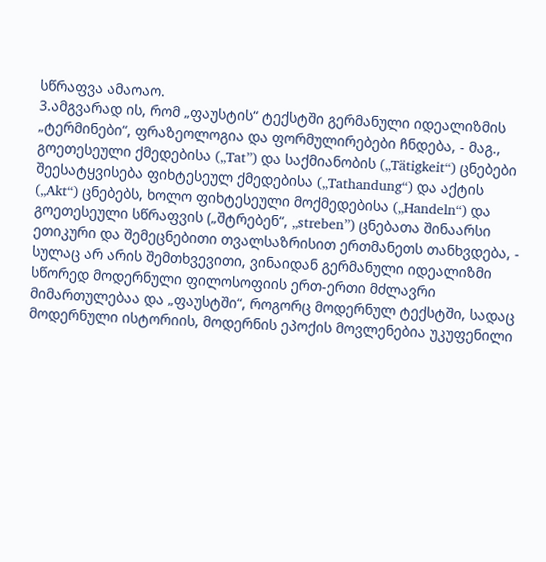სწრაფვა ამაოაო.
3.ამგვარად ის, რომ „ფაუსტის“ ტექსტში გერმანული იდეალიზმის „ტერმინები“, ფრაზეოლოგია და ფორმულირებები ჩნდება, - მაგ., გოეთესეული ქმედებისა („Tat”) და საქმიანობის („Tätigkeit“) ცნებები შეესატყვისება ფიხტესეულ ქმედებისა („Tathandung“) და აქტის („Akt“) ცნებებს, ხოლო ფიხტესეული მოქმედებისა („Handeln“) და გოეთესეული სწრაფვის („შტრებენ“, „streben”) ცნებათა შინაარსი ეთიკური და შემეცნებითი თვალსაზრისით ერთმანეთს თანხვდება, - სულაც არ არის შემთხვევითი, ვინაიდან გერმანული იდეალიზმი სწორედ მოდერნული ფილოსოფიის ერთ-ერთი მძლავრი მიმართულებაა და „ფაუსტში“, როგორც მოდერნულ ტექსტში, სადაც მოდერნული ისტორიის, მოდერნის ეპოქის მოვლენებია უკუფენილი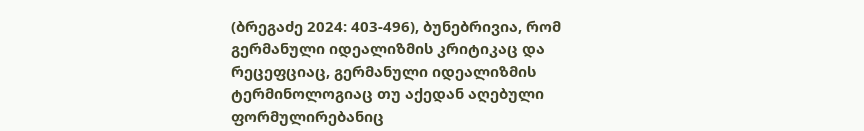(ბრეგაძე 2024: 403-496), ბუნებრივია, რომ გერმანული იდეალიზმის კრიტიკაც და რეცეფციაც, გერმანული იდეალიზმის ტერმინოლოგიაც თუ აქედან აღებული ფორმულირებანიც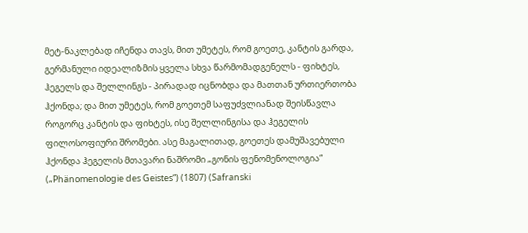მეტ-ნაკლებად იჩენდა თავს, მით უმეტეს, რომ გოეთე, კანტის გარდა, გერმანული იდეალიზმის ყველა სხვა წარმომადგენელს - ფიხტეს, ჰეგელს და შელლინგს - პირადად იცნობდა და მათთან ურთიერთობა ჰქონდა; და მით უმეტეს, რომ გოეთემ საფუძვლიანად შეისწავლა როგორც კანტის და ფიხტეს, ისე შელლინგისა და ჰეგელის ფილოსოფიური შრომები. ასე მაგალითად, გოეთეს დამუშავებული ჰქონდა ჰეგელის მთავარი ნაშრომი „გონის ფენომენოლოგია“ („Phänomenologie des Geistes“) (1807) (Safranski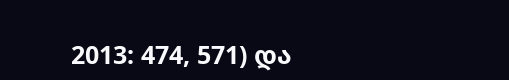2013: 474, 571) და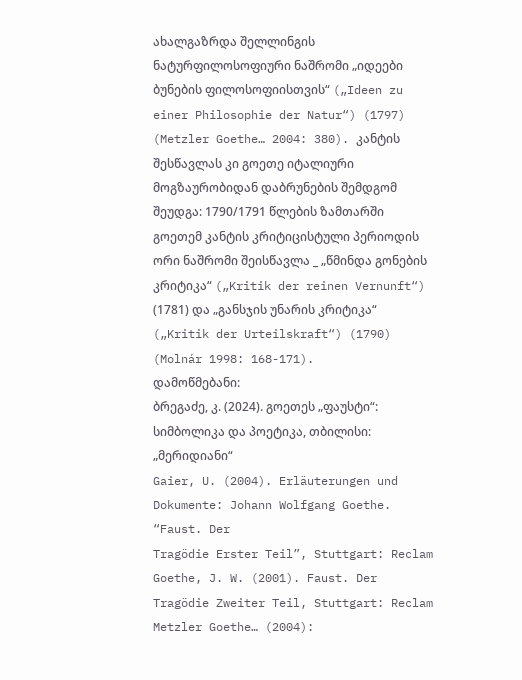ახალგაზრდა შელლინგის ნატურფილოსოფიური ნაშრომი „იდეები ბუნების ფილოსოფიისთვის“ („Ideen zu einer Philosophie der Natur“) (1797) (Metzler Goethe… 2004: 380). კანტის შესწავლას კი გოეთე იტალიური მოგზაურობიდან დაბრუნების შემდგომ შეუდგა: 1790/1791 წლების ზამთარში გოეთემ კანტის კრიტიცისტული პერიოდის ორი ნაშრომი შეისწავლა _ „წმინდა გონების კრიტიკა“ („Kritik der reinen Vernunft“) (1781) და „განსჯის უნარის კრიტიკა“ („Kritik der Urteilskraft“) (1790) (Molnár 1998: 168-171).
დამოწმებანი:
ბრეგაძე, კ. (2024). გოეთეს „ფაუსტი“: სიმბოლიკა და პოეტიკა, თბილისი: „მერიდიანი“
Gaier, U. (2004). Erläuterungen und Dokumente: Johann Wolfgang Goethe. “Faust. Der
Tragödie Erster Teil”, Stuttgart: Reclam
Goethe, J. W. (2001). Faust. Der Tragödie Zweiter Teil, Stuttgart: Reclam
Metzler Goethe… (2004):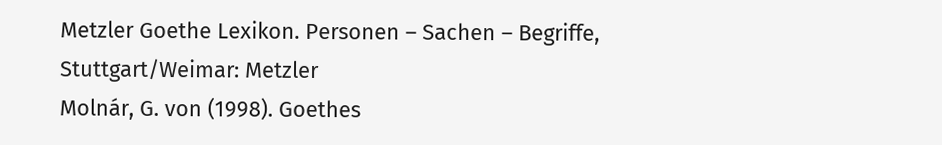Metzler Goethe Lexikon. Personen – Sachen – Begriffe,
Stuttgart/Weimar: Metzler
Molnár, G. von (1998). Goethes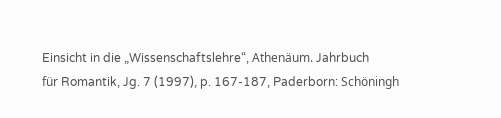Einsicht in die „Wissenschaftslehre“, Athenäum. Jahrbuch
für Romantik, Jg. 7 (1997), p. 167-187, Paderborn: Schöningh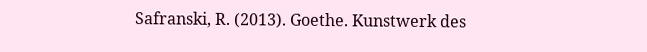Safranski, R. (2013). Goethe. Kunstwerk des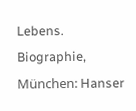Lebens. Biographie, München: Hanser